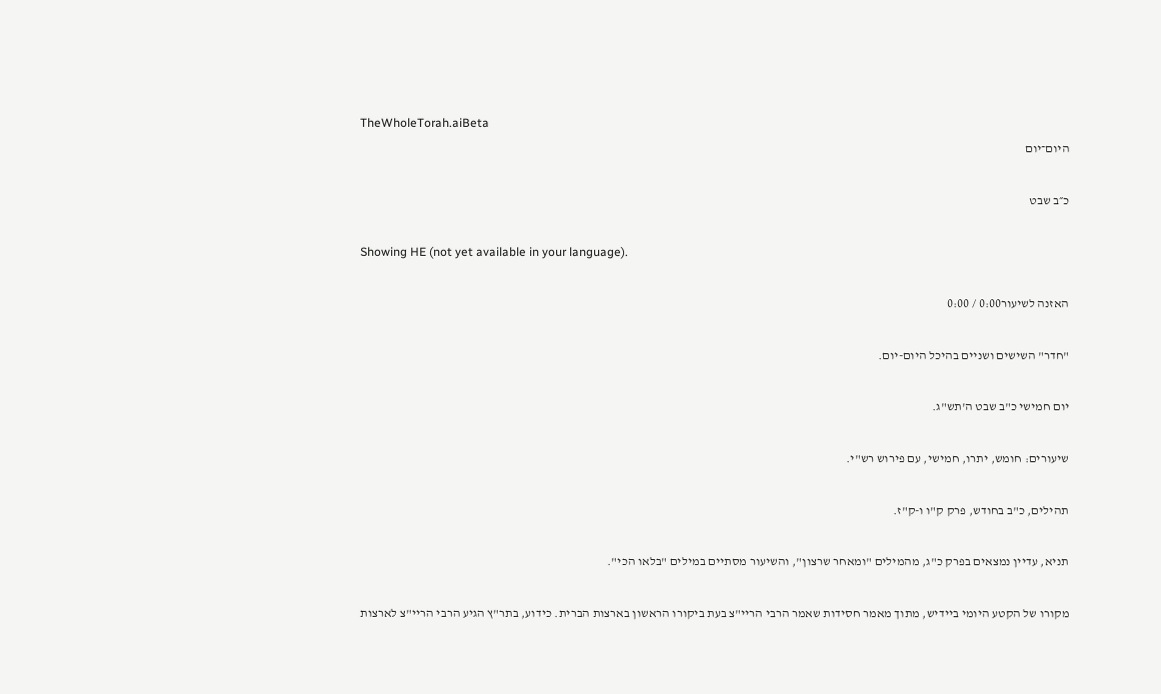TheWholeTorah.aiBeta
היום־יום

כ״ב שבט

Showing HE (not yet available in your language).

האזנה לשיעור0:00 / 0:00

"חדר" השישים ושניים בהיכל היום-יום.

יום חמישי כ"ב שבט ה'תש"ג.

שיעורים: חומש, יתרו, חמישי, עם פירוש רש"י.

תהילים, כ"ב בחודש, פרק ק"ו ו-ק"ז.

תניא, עדיין נמצאים בפרק כ"ג, מהמילים "ומאחר שרצון", והשיעור מסתיים במילים "בלאו הכי".

מקורו של הקטע היומי ביידיש, מתוך מאמר חסידות שאמר הרבי הריי"צ בעת ביקורו הראשון בארצות הברית. כידוע, בתר"ץ הגיע הרבי הריי"צ לארצות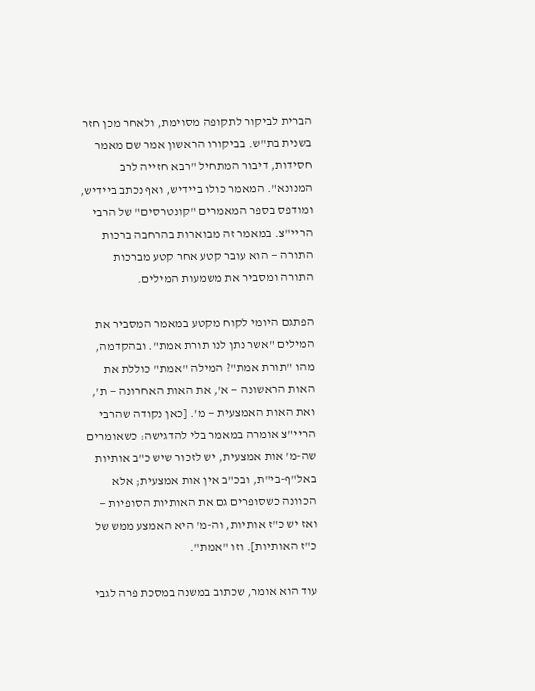הברית לביקור לתקופה מסוימת, ולאחר מכן חזר בשנית בת"ש. בביקורו הראשון אמר שם מאמר חסידות, דיבור המתחיל "רבא חזייה לרב המנונא". המאמר כולו ביידיש, ואף נכתב ביידיש, ומודפס בספר המאמרים "קונטרסים" של הרבי הריי"צ. במאמר זה מבוארות בהרחבה ברכות התורה — הוא עובר קטע אחר קטע מברכות התורה ומסביר את משמעות המילים.

הפתגם היומי לקוח מקטע במאמר המסביר את המילים "אשר נתן לנו תורת אמת". ובהקדמה, מהו "תורת אמת"? המילה "אמת" כוללת את האות הראשונה — א', את האות האחרונה — ת', ואת האות האמצעית — מ'. [כאן נקודה שהרבי הריי"צ אומרה במאמר בלי להדגישה: כשאומרים שה-מ' אות אמצעית, יש לזכור שיש כ"ב אותיות באל"ף-בי"ת, ובכ"ב אין אות אמצעית; אלא הכוונה כשסופרים גם את האותיות הסופיות — ואז יש כ"ז אותיות, וה-מ' היא האמצע ממש של כ"ז האותיות]. וזו "אמת".

עוד הוא אומר, שכתוב במשנה במסכת פרה לגבי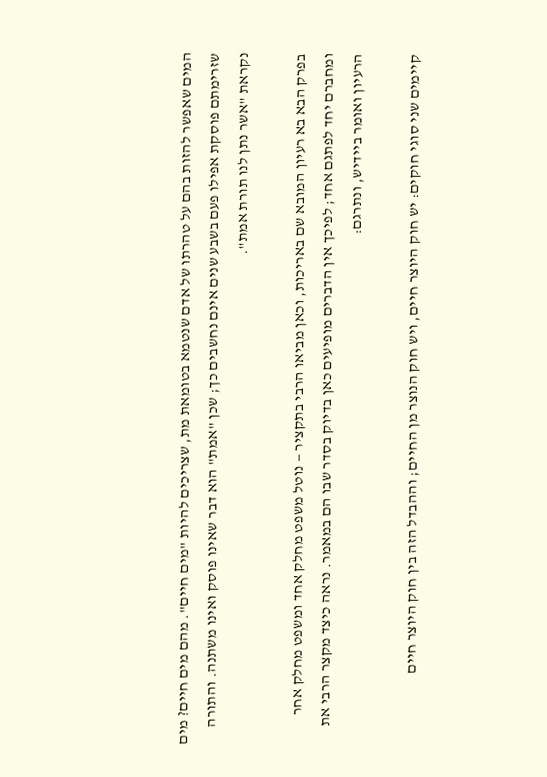המים שאפשר להזות בהם על טהרתו של אדם שנטמא בטומאת מת, שצריכים להיות "מים חיים". מהם מים חיים? מים שזרימתם פוסקת אפילו פעם בשבע שנים אינם נחשבים כך; שכן "אמת" הוא דבר שאינו פוסק ואינו משתנה. והתורה נקראת "אשר נתן לנו תורת אמת".

בפרק הבא בא רעיון המובא שם באריכות, וכאן מביאו הרבי בתקציר — נוטל משפט מחלק אחד ומשפט מחלק אחר ומחברם יחד לפתגם אחד; לפיכך אין הדברים מופיעים כאן בדיוק בסדר שבו הם במאמר. נראה כיצד מקצר הרבי את הרעיון ואומר ביידיש, ונתרגם:

קיימים שני סוגי חוקים: יש חוק היוצר חיים, ויש חוק הנוצר מן החיים; וההבדל הזה בין חוק היוצר חיים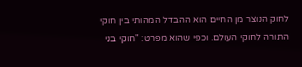לחוק הנוצר מן החיים הוא ההבדל המהותי בין חוקי התורה לחוקי העולם. וכפי שהוא מפרט: "חוקי בני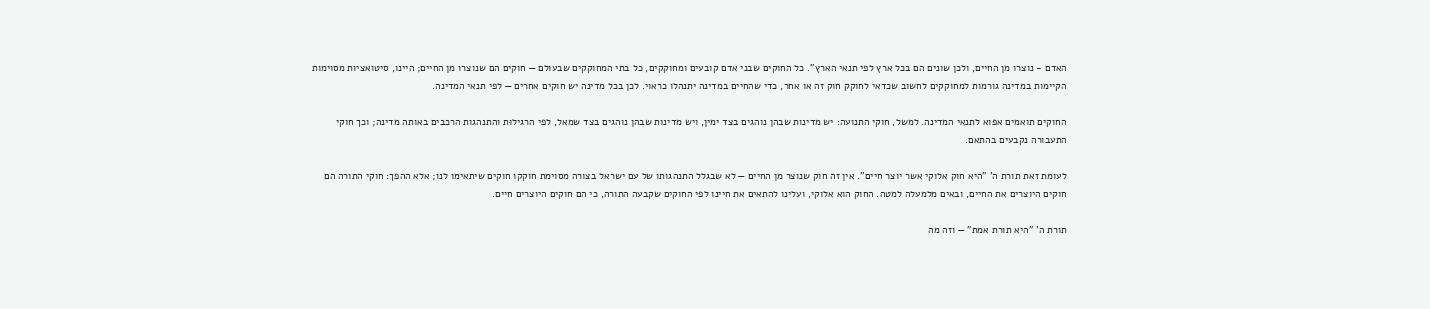האדם - נוצרו מן החיים, ולכן שונים הם בכל ארץ לפי תנאי הארץ". כל החוקים שבני אדם קובעים ומחוקקים, כל בתי המחוקקים שבעולם — חוקים הם שנוצרו מן החיים; היינו, סיטואציות מסוימות הקיימות במדינה גורמות למחוקקים לחשוב שכדאי לחוקק חוק זה או אחר, כדי שהחיים במדינה יתנהלו כראוי. לכן בכל מדינה יש חוקים אחרים — לפי תנאי המדינה.

החוקים תואמים אפוא לתנאי המדינה. למשל, חוקי התנועה: יש מדינות שבהן נוהגים בצד ימין, ויש מדינות שבהן נוהגים בצד שמאל, לפי הרגילוּת והתנהגות הרכבים באותה מדינה; וכך חוקי התעבורה נקבעים בהתאם.

לעומת זאת תורת ה' "היא חוק אלוקי אשר יוצר חיים". אין זה חוק שנוצר מן החיים — לא שבגלל התנהגותו של עם ישראל בצורה מסוימת חוקקו חוקים שיתאימו לנו; אלא ההפך: חוקי התורה הם חוקים היוצרים את החיים, ובאים מלמעלה למטה. החוק הוא אלוקי, ועלינו להתאים את חיינו לפי החוקים שקבעה התורה, כי הם חוקים היוצרים חיים.

תורת ה' "היא תורת אמת" — וזה מה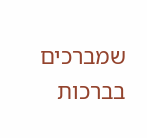שמברכים בברכות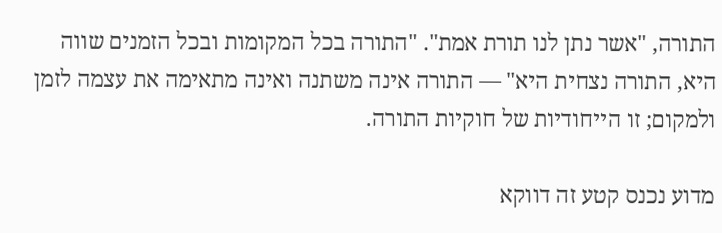התורה, "אשר נתן לנו תורת אמת". "התורה בכל המקומות ובכל הזמנים שווה היא, התורה נצחית היא" — התורה אינה משתנה ואינה מתאימה את עצמה לזמן ולמקום; זו הייחודיות של חוקיות התורה.

מדוע נכנס קטע זה דווקא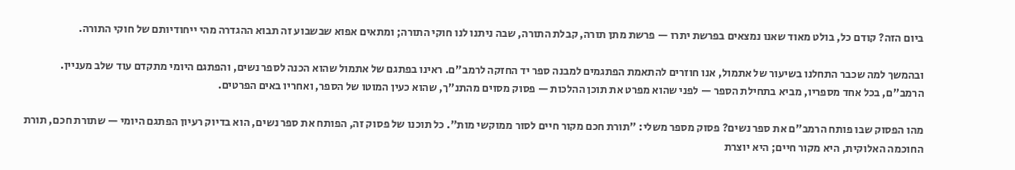ביום הזה? קודם כל, בולט מאוד שאנו נמצאים בפרשת יתרו — פרשת מתן תורה, קבלת התורה, שבה ניתנו לנו חוקי התורה; ומתאים אפוא שבשבוע זה תבוא ההגדרה מהי ייחודיותם של חוקי התורה.

ובהמשך למה שכבר התחלנו בשיעור של אתמול, אנו חוזרים להתאמת הפתגמים למבנה ספר יד החזקה לרמב"ם. ראינו בפתגם של אתמול שהוא הכנה לספר נשים, והפתגם היומי מתקדם עוד שלב מעניין. הרמב"ם, בכל אחד מספריו, מביא בתחילת הספר — לפני שהוא מפרט את תוכן ההלכות — פסוק מסוים מהתנ"ך, שהוא כעין המוטו של הספר, ואחריו באים הפרטים.

מהו הפסוק שבו פותח הרמב"ם את ספר נשים? פסוק מספר משלי: "תורת חכם מקור חיים לסור ממוקשי מות". כל תוכנו של פסוק זה, הפותח את ספר נשים, הוא בדיוק רעיון הפתגם היומי — שתורת חכם, תורת החוכמה האלוקית, היא מקור חיים; היא יוצרת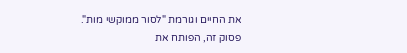את החיים וגורמת "לסור ממוקשי מות". פסוק זה, הפותח את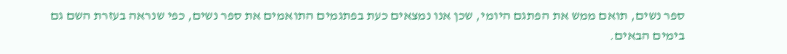ספר נשים, תואם ממש את הפתגם היומי, שכן אנו נמצאים כעת בפתגמים התואמים את ספר נשים, כפי שנראה בעזרת השם גם בימים הבאים.